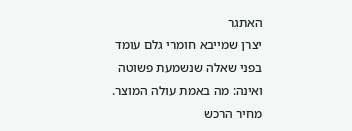האתגר
יצרן שמייבא חומרי גלם עומד בפני שאלה שנשמעת פשוטה ואינה: מה באמת עולה המוצר. מחיר הרכש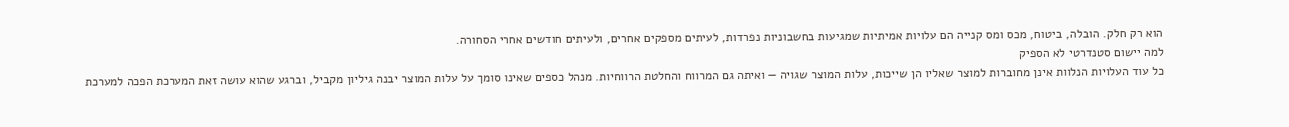הוא רק חלק. הובלה, ביטוח, מכס ומס קנייה הם עלויות אמיתיות שמגיעות בחשבוניות נפרדות, לעיתים מספקים אחרים, ולעיתים חודשים אחרי הסחורה.
למה יישום סטנדרטי לא הספיק
כל עוד העלויות הנלוות אינן מחוברות למוצר שאליו הן שייכות, עלות המוצר שגויה — ואיתה גם המרווח והחלטת הרווחיות. מנהל כספים שאינו סומך על עלות המוצר יבנה גיליון מקביל, וברגע שהוא עושה זאת המערכת הפכה למערכת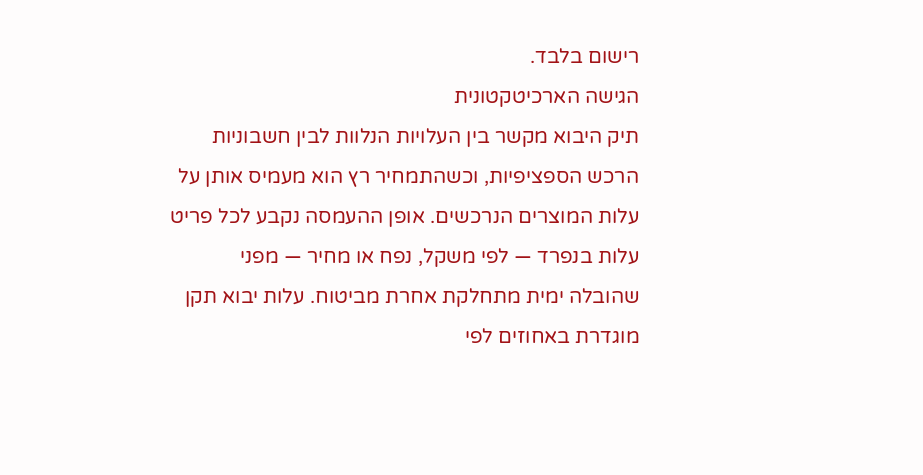רישום בלבד.
הגישה הארכיטקטונית
תיק היבוא מקשר בין העלויות הנלוות לבין חשבוניות הרכש הספציפיות, וכשהתמחיר רץ הוא מעמיס אותן על עלות המוצרים הנרכשים. אופן ההעמסה נקבע לכל פריט עלות בנפרד — לפי משקל, נפח או מחיר — מפני שהובלה ימית מתחלקת אחרת מביטוח. עלות יבוא תקן מוגדרת באחוזים לפי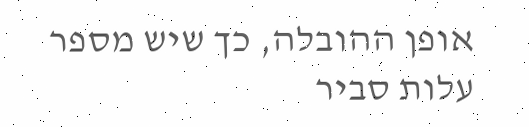אופן ההובלה, כך שיש מספר עלות סביר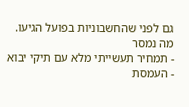גם לפני שהחשבוניות בפועל הגיעו.
מה נמסר
- תמחיר תעשייתי מלא עם תיקי יבוא
- העמסת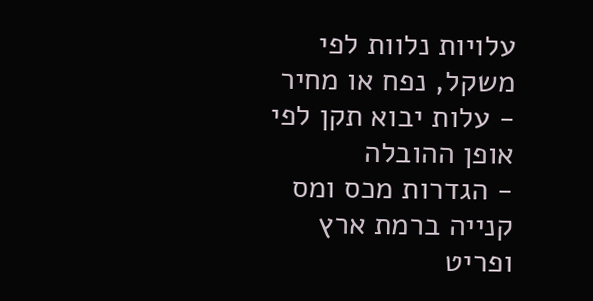עלויות נלוות לפי משקל, נפח או מחיר
- עלות יבוא תקן לפי אופן ההובלה
- הגדרות מכס ומס קנייה ברמת ארץ ופריט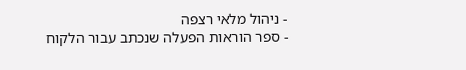- ניהול מלאי רצפה
- ספר הוראות הפעלה שנכתב עבור הלקוח